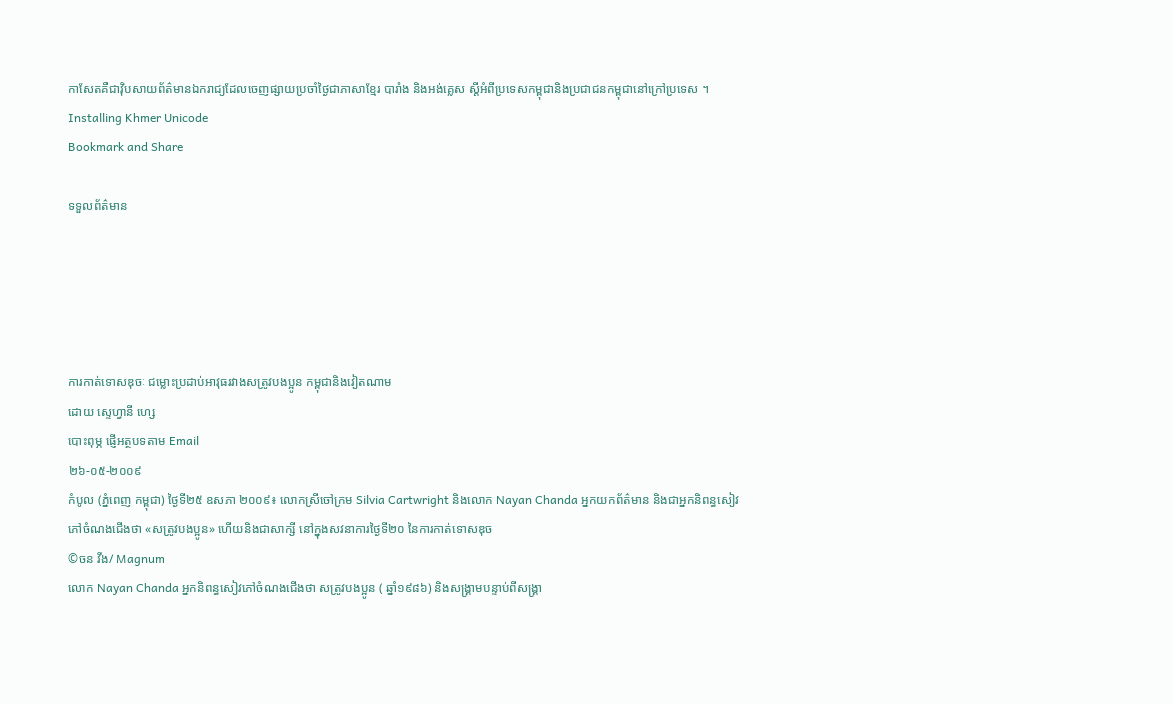កាសែតគឺជាវ៉ិបសាយព័ត៌មានឯករាជ្យដែលចេញផ្សាយប្រចាំថ្ងៃជាភាសាខ្មែរ បារាំង និងអង់គ្លេស ស្តីអំពីប្រទេសកម្ពុជានិងប្រជាជនកម្ពុជានៅក្រៅប្រទេស ។
Installing Khmer Unicode
Bookmark and Share

ទទួលព័ត៌មាន





ការកាត់ទោសឌុចៈ ជម្លោះប្រដាប់អាវុធរវាងសត្រូវបងប្អូន កម្ពុជានិងវៀតណាម
ដោយ ស្ទេហ្វានី ហ្សេ
បោះពុម្ភ ផ្ញើអត្ថបទតាម Email
២៦-០៥-២០០៩
កំបូល (ភ្នំពេញ កម្ពុជា) ថ្ងៃទី២៥ ឧសភា ២០០៩៖ លោកស្រីចៅក្រម Silvia Cartwright និងលោក Nayan Chanda អ្នកយកព័ត៌មាន និងជាអ្នកនិពន្ធសៀវភៅចំណងជើងថា «សត្រូវបងប្អូន» ហើយនិងជាសាក្សី នៅក្នុងសវនាការថ្ងៃទី២០ នៃការកាត់ទោសឌុច
©ចន វីង/ Magnum
លោក Nayan Chanda អ្នកនិពន្ធសៀវភៅចំណងជើងថា សត្រូវបងប្អូន ( ឆ្នាំ១៩៨៦) និងសង្គ្រាមបន្ទាប់ពីសង្គ្រា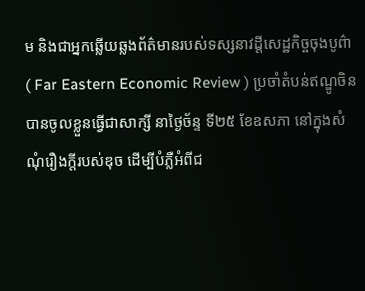ម និងជាអ្នកឆ្លើយឆ្លងព័ត៌មានរបស់ទស្សនាវដ្តីសេដ្ឋកិច្ចចុងបូព៌ា ( Far Eastern Economic Review ) ប្រចាំតំបន់ឥណ្ឌូចិន បានចូលខ្លួនធ្វើជាសាក្សី នាថ្ងៃច័ន្ទ ទី២៥ ខែឧសភា នៅក្នុងសំណុំរឿងក្តីរបស់ឌុច ដើម្បីបំភ្លឺអំពីជ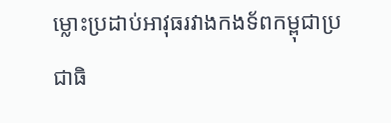ម្លោះប្រដាប់អាវុធរវាងកងទ័ពកម្ពុជាប្រជាធិ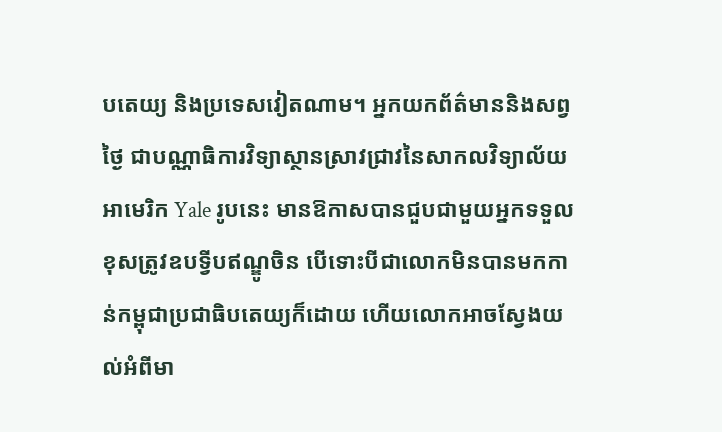បតេយ្យ និងប្រទេសវៀតណាម។ អ្នកយកព័ត៌មាននិងសព្វថ្ងៃ ជាបណ្ណាធិការវិទ្យាស្ថានស្រាវជ្រាវនៃសាកលវិទ្យាល័យអាមេរិក Yale រូបនេះ មានឱកាសបានជួបជាមួយអ្នកទទួលខុសត្រូវឧបទ្វីបឥណ្ឌូចិន បើទោះបីជាលោកមិនបានមកកាន់កម្ពុជាប្រជាធិបតេយ្យក៏ដោយ ហើយលោកអាចស្វែងយល់អំពីមា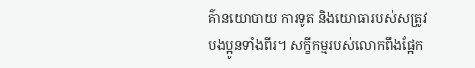គ៌ានយោបាយ ការទូត និងយោធារបស់សត្រូវបងប្អូនទាំងពីរ។ សក្ខីកម្មរបស់លោកពឹងផ្អែក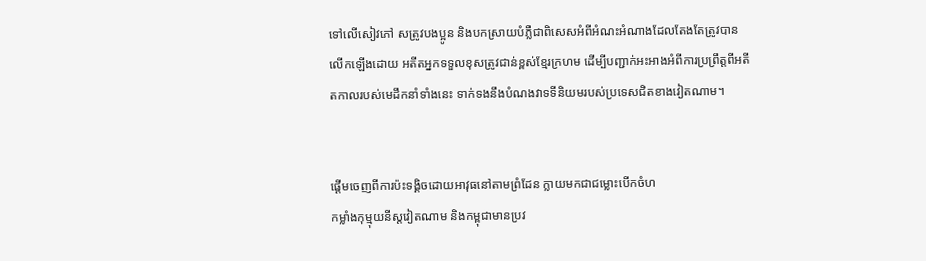ទៅលើសៀវភៅ សត្រូវបងប្អូន និងបកស្រាយបំភ្លឺជាពិសេសអំពីអំណះអំណាងដែលតែងតែត្រូវបានលើកឡើងដោយ អតីតអ្នកទទួលខុសត្រូវជាន់ខ្ពស់ខ្មែរក្រហម ដើម្បីបញ្ជាក់អះអាងអំពីការប្រព្រឹត្តពីអតីតកាលរបស់មេដឹកនាំទាំងនេះ ទាក់ទងនឹងបំណងវាទទីនិយមរបស់ប្រទេសជិតខាងវៀតណាម។


ផ្តើមចេញពីការប៉ះទង្គិចដោយអាវុធនៅតាមព្រំដែន ក្លាយមកជាជម្លោះបើកចំហ
កម្លាំងកុម្មុយនីស្តវៀតណាម និងកម្ពុជាមានប្រវ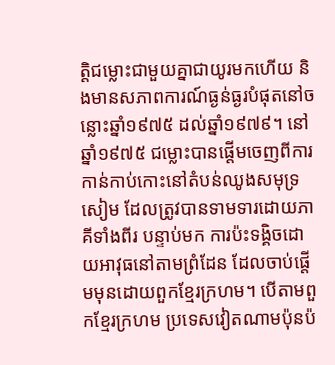ត្តិជម្លោះជាមួយគ្នាជាយូរមកហើយ និងមានសភាពការណ៍ធ្ងន់ធ្ងរបំផុតនៅចន្លោះឆ្នាំ១៩៧៥ ដល់ឆ្នាំ១៩៧៩។ នៅឆ្នាំ១៩៧៥ ជម្លោះបានផ្តើមចេញពីការកាន់កាប់កោះនៅតំបន់ឈូងសមុទ្រសៀម ដែលត្រូវបានទាមទារដោយភាគីទាំងពីរ បន្ទាប់មក ការប៉ះទង្គិចដោយអាវុធនៅតាមព្រំដែន ដែលចាប់ផ្តើមមុនដោយពួកខ្មែរក្រហម។ បើតាមពួកខ្មែរក្រហម ប្រទេសវៀតណាមប៉ុនប៉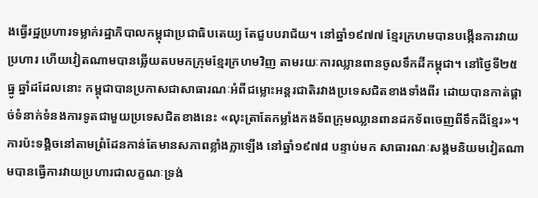ងធ្វើរដ្ឋប្រហារទម្លាក់រដ្ឋាភិបាលកម្ពុជាប្រជាធិបតេយ្យ តែជួបបរាជ័យ។ នៅឆ្នាំ១៩៧៧ ខ្មែរក្រហមបានបង្កើនការវាយប្រហារ ហើយវៀតណាមបានឆ្លើយតបមកក្រុមខ្មែរក្រហមវិញ តាមរយៈការឈ្លានពានចូលទឹកដីកម្ពុជា។ នៅថ្ងៃទី២៥ ធ្នូ ឆ្នាំដដែលនោះ កម្ពុជាបានប្រកាសជាសាធារណៈអំពីជម្លោះអន្តរជាតិរវាងប្រទេសជិតខាងទាំងពីរ ដោយបានកាត់ផ្តាច់ទំនាក់ទំនងការទូតជាមួយប្រទេសជិតខាងនេះ «លុះត្រាតែកម្លាំងកងទ័ពក្រុមឈ្លានពានដកទ័ពចេញពីទឹកដីខ្មែរ»។ ការប៉ះទង្គិចនៅតាមព្រំដែនកាន់តែមានសភាពខ្លាំងក្លាឡើង នៅឆ្នាំ១៩៧៨ បន្ទាប់មក សាធារណៈសង្គមនិយមវៀតណាមបានធ្វើការវាយប្រហារជាលក្ខណៈទ្រង់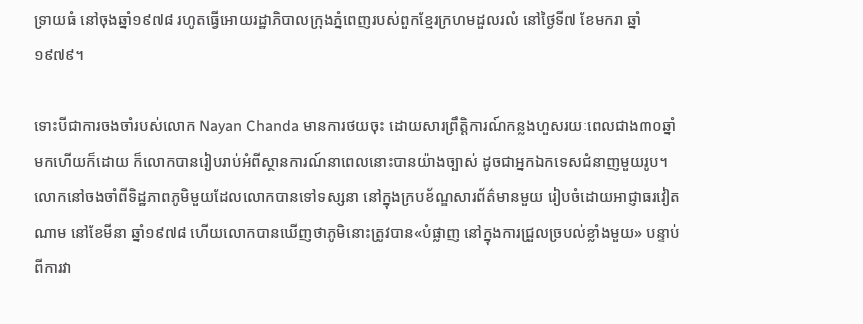ទ្រាយធំ នៅចុងឆ្នាំ១៩៧៨ រហូតធ្វើអោយរដ្ឋាភិបាលក្រុងភ្នំពេញរបស់ពួកខ្មែរក្រហមដួលរលំ នៅថ្ងៃទី៧ ខែមករា ឆ្នាំ១៩៧៩។

ទោះបីជាការចងចាំរបស់លោក Nayan Chanda មានការថយចុះ ដោយសារព្រឹត្តិការណ៍កន្លងហួសរយៈពេលជាង៣០ឆ្នាំមកហើយក៏ដោយ ក៏លោកបានរៀបរាប់អំពីស្ថានការណ៍នាពេលនោះបានយ៉ាងច្បាស់ ដូចជាអ្នកឯកទេសជំនាញមួយរូប។ លោកនៅចងចាំពីទិដ្ឋភាពភូមិមួយដែលលោកបានទៅទស្សនា នៅក្នុងក្របខ័ណ្ឌសារព័ត៌មានមួយ រៀបចំដោយអាជ្ញាធរវៀតណាម នៅខែមីនា ឆ្នាំ១៩៧៨ ហើយលោកបានឃើញថាភូមិនោះត្រូវបាន«បំផ្លាញ នៅក្នុងការជ្រួលច្របល់ខ្លាំងមួយ» បន្ទាប់ពីការវា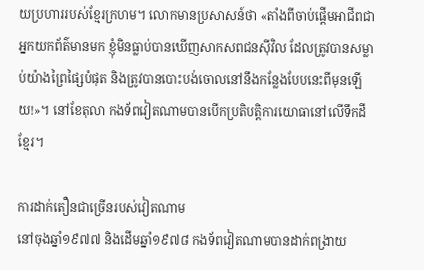យប្រហាររបស់ខ្មែរក្រហម។ លោកមានប្រសាសន៍ថា «តាំងពីចាប់ផ្តើមអាជីពជាអ្នកយកព័ត៌មានមក ខ្ញុំមិនធ្លាប់បានឃើញសាកសពជនស៊ីវិល ដែលត្រូវបានសម្លាប់យ៉ាងព្រៃផ្សៃបំផុត និងត្រូវបានបោះបង់ចោលនៅនឹងកន្លែងបែបនេះពីមុនឡើយ!»។ នៅខែតុលា កងទ័ពវៀតណាមបានបើកប្រតិបត្តិការយោធានៅលើទឹកដីខ្មែរ។

ការដាក់តឿនជាច្រើនរបស់វៀតណាម
នៅចុងឆ្នាំ១៩៧៧ និងដើមឆ្នាំ១៩៧៨ កងទ័ពវៀតណាមបានដាក់ពង្រាយ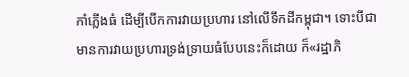កាំភ្លើងធំ ដើម្បីបើកការវាយប្រហារ នៅលើទឹកដីកម្ពុជា។ ទោះបីជាមានការវាយប្រហារទ្រង់ទ្រាយធំបែបនេះក៏ដោយ ក៏«រដ្ឋាភិ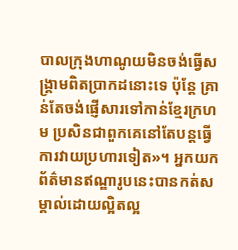បាលក្រុងហាណូយមិនចង់ធ្វើសង្គ្រាមពិតប្រាកដនោះទេ ប៉ុន្តែ គ្រាន់តែចង់ផ្ញើសារទៅកាន់ខ្មែរក្រហម ប្រសិនជាពួកគេនៅតែបន្តធ្វើការវាយប្រហារទៀត»។ អ្នកយកព័ត៌មានឥណ្ឌារូបនេះបានកត់សម្គាល់ដោយល្អិតល្អ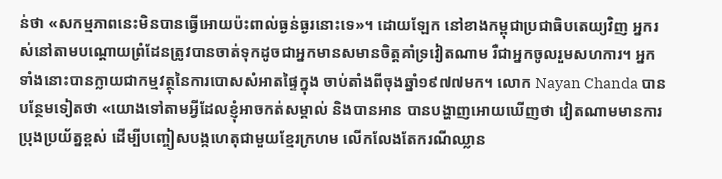ន់ថា «សកម្មភាពនេះមិនបានធ្វើអោយប៉ះពាល់ធ្ងន់ធ្ងរនោះទេ»។ ដោយឡែក នៅខាងកម្ពុជាប្រជាធិបតេយ្យវិញ អ្នករស់នៅតាមបណ្តោយព្រំដែនត្រូវបានចាត់ទុកដូចជាអ្នកមានសមានចិត្តគាំទ្រវៀតណាម រឺជាអ្នកចូលរួមសហការ។ អ្នកទាំងនោះបានក្លាយជាកម្មវត្ថុនៃការបោសសំអាតផ្ទៃក្នុង ចាប់តាំងពីចុងឆ្នាំ១៩៧៧មក។ លោក Nayan Chanda បានបន្ថែមទៀតថា «យោងទៅតាមអ្វីដែលខ្ញុំអាចកត់សម្គាល់ និងបានអាន បានបង្ហាញអោយឃើញថា វៀតណាមមានការប្រុងប្រយ័ត្នខ្ពស់ ដើម្បីបញ្ចៀសបង្កហេតុជាមួយខ្មែរក្រហម លើកលែងតែករណីឈ្លាន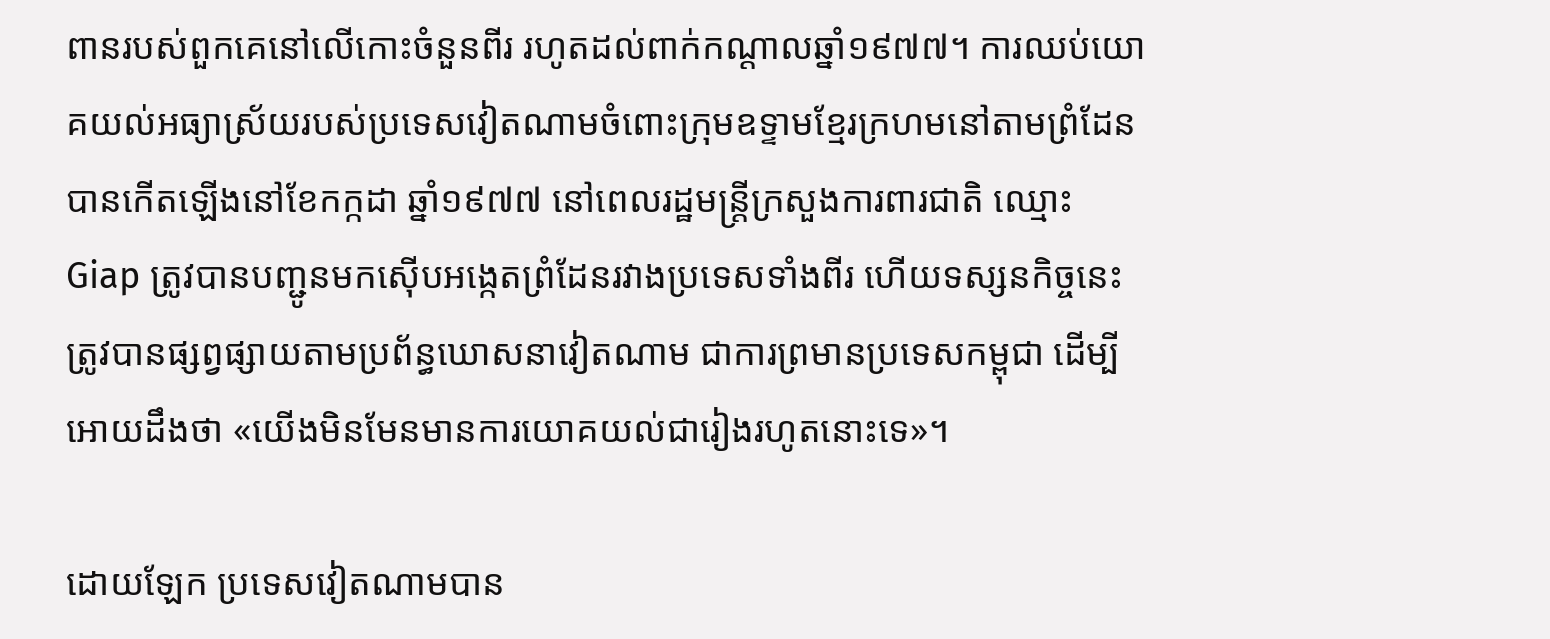ពានរបស់ពួកគេនៅលើកោះចំនួនពីរ រហូតដល់ពាក់កណ្តាលឆ្នាំ១៩៧៧។ ការឈប់យោគយល់អធ្យាស្រ័យរបស់ប្រទេសវៀតណាមចំពោះក្រុមឧទ្ទាមខ្មែរក្រហមនៅតាមព្រំដែន បានកើតឡើងនៅខែកក្កដា ឆ្នាំ១៩៧៧ នៅពេលរដ្ឋមន្រ្តីក្រសួងការពារជាតិ ឈ្មោះ Giap ត្រូវបានបញ្ជូនមកស៊ើបអង្កេតព្រំដែនរវាងប្រទេសទាំងពីរ ហើយទស្សនកិច្ចនេះត្រូវបានផ្សព្វផ្សាយតាមប្រព័ន្ធឃោសនាវៀតណាម ជាការព្រមានប្រទេសកម្ពុជា ដើម្បីអោយដឹងថា «យើងមិនមែនមានការយោគយល់ជារៀងរហូតនោះទេ»។

ដោយឡែក ប្រទេសវៀតណាមបាន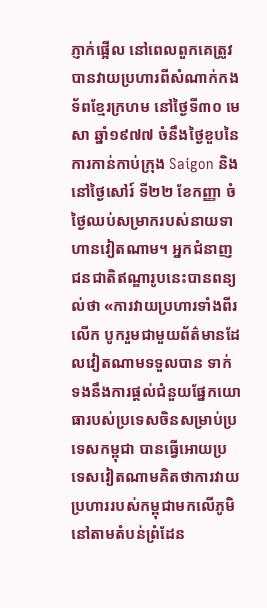ភ្ញាក់ផ្អើល នៅពេលពួកគេត្រូវបានវាយប្រហារពីសំណាក់កងទ័ពខ្មែរក្រហម នៅថ្ងៃទី៣០ មេសា ឆ្នាំ១៩៧៧ ចំនឹងថ្ងៃខួបនៃការកាន់កាប់ក្រុង Saigon និងនៅថ្ងៃសៅរ៍ ទី២២ ខែកញ្ញា ចំថ្ងៃឈប់សម្រាករបស់នាយទាហានវៀតណាម។ អ្នកជំនាញជនជាតិឥណ្ឌារូបនេះបានពន្យល់ថា «ការវាយប្រហារទាំងពីរលើក បូករួមជាមួយព័ត៌មានដែលវៀតណាមទទួលបាន ទាក់ទងនឹងការផ្តល់ជំនួយផ្នែកយោធារបស់ប្រទេសចិនសម្រាប់ប្រទេសកម្ពុជា បានធ្វើអោយប្រទេសវៀតណាមគិតថាការវាយប្រហាររបស់កម្ពុជាមកលើភូមិនៅតាមតំបន់ព្រំដែន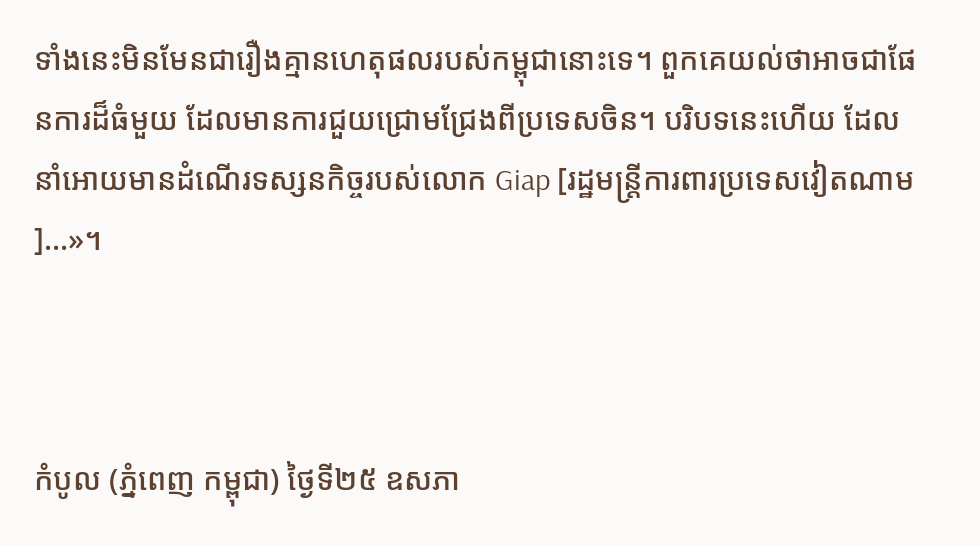ទាំងនេះមិនមែនជារឿងគ្មានហេតុផលរបស់កម្ពុជានោះទេ។ ពួកគេយល់ថាអាចជាផែនការដ៏ធំមួយ ដែលមានការជួយជ្រោមជ្រែងពីប្រទេសចិន។ បរិបទនេះហើយ ដែលនាំអោយមានដំណើរទស្សនកិច្ចរបស់លោក Giap [រដ្ឋមន្រ្តីការពារប្រទេសវៀតណាម]…»។



កំបូល (ភ្នំពេញ កម្ពុជា) ថ្ងៃទី២៥ ឧសភា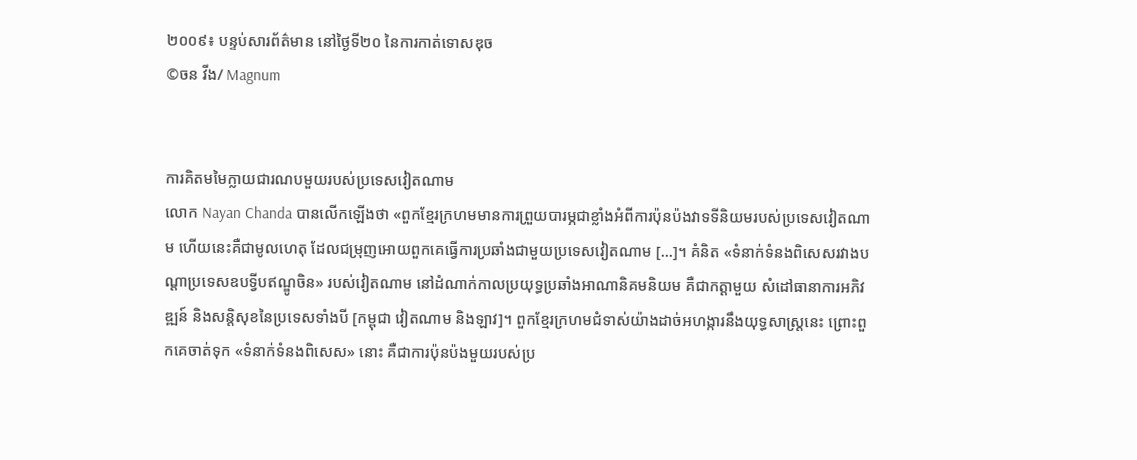២០០៩៖ បន្ទប់សារព័ត៌មាន នៅថ្ងៃទី២០ នៃការកាត់ទោសឌុច
©ចន វីង/ Magnum


ការគិតមមៃក្លាយជារណបមួយរបស់ប្រទេសវៀតណាម
លោក Nayan Chanda បានលើកឡើងថា «ពួកខ្មែរក្រហមមានការព្រួយបារម្ភជាខ្លាំងអំពីការប៉ុនប៉ងវាទទីនិយមរបស់ប្រទេសវៀតណាម ហើយនេះគឺជាមូលហេតុ ដែលជម្រុញអោយពួកគេធ្វើការប្រឆាំងជាមួយប្រទេសវៀតណាម […]។ គំនិត «ទំនាក់ទំនងពិសេសរវាងបណ្តាប្រទេសឧបទ្វីបឥណ្ឌូចិន» របស់វៀតណាម នៅដំណាក់កាលប្រយុទ្ធប្រឆាំងអាណានិគមនិយម គឺជាកត្តាមួយ សំដៅធានាការអភិវឌ្ឍន៍ និងសន្តិសុខនៃប្រទេសទាំងបី [កម្ពុជា វៀតណាម និងឡាវ]។ ពួកខ្មែរក្រហមជំទាស់យ៉ាងដាច់អហង្ការនឹងយុទ្ធសាស្រ្តនេះ ព្រោះពួកគេចាត់ទុក «ទំនាក់ទំនងពិសេស» នោះ គឺជាការប៉ុនប៉ងមួយរបស់ប្រ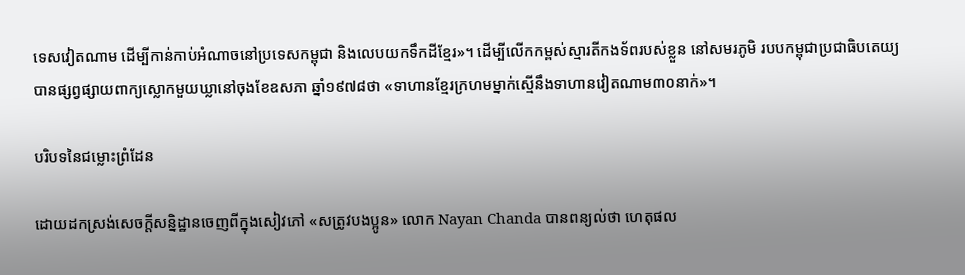ទេសវៀតណាម ដើម្បីកាន់កាប់អំណាចនៅប្រទេសកម្ពុជា និងលេបយកទឹកដីខ្មែរ»។ ដើម្បីលើកកម្ពស់ស្មារតីកងទ័ពរបស់ខ្លួន នៅសមរភូមិ របបកម្ពុជាប្រជាធិបតេយ្យបានផ្សព្វផ្សាយពាក្យស្លោកមួយឃ្លានៅចុងខែឧសភា ឆ្នាំ១៩៧៨ថា «ទាហានខ្មែរក្រហមម្នាក់ស្មើនឹងទាហានវៀតណាម៣០នាក់»។

បរិបទនៃជម្លោះព្រំដែន

ដោយដកស្រង់សេចក្តីសន្និដ្ឋានចេញពីក្នុងសៀវភៅ «សត្រូវបងប្អូន» លោក Nayan Chanda បានពន្យល់ថា ហេតុផល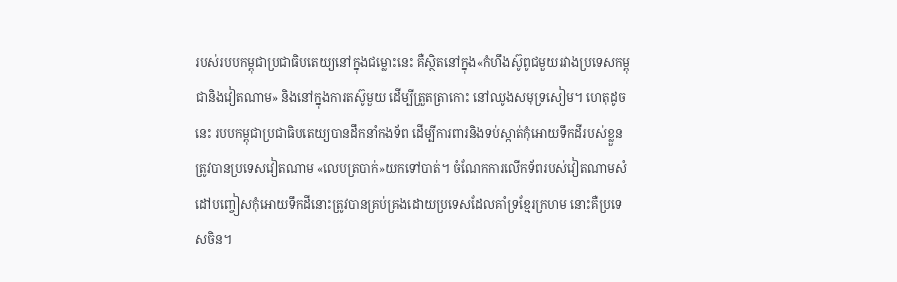របស់របបកម្ពុជាប្រជាធិបតេយ្យនៅក្នុងជម្លោះនេះ គឺស្ថិតនៅក្នុង«កំហឹងស៊ូពូជមួយរវាងប្រទេសកម្ពុជានិងវៀតណាម» និងនៅក្នុងការតស៊ូមួយ ដើម្បីត្រួតត្រាកោះ នៅឈូងសមុទ្រសៀម។ ហេតុដូចនេះ របបកម្ពុជាប្រជាធិបតេយ្យបានដឹកនាំកងទ័ព ដើម្បីការពារនិងទប់ស្កាត់កុំអោយទឹកដីរបស់ខ្លួនត្រូវបានប្រទេសវៀតណាម «លេបត្របាក់»យកទៅបាត់។ ចំណែកការលើកទ័ពរបស់វៀតណាមសំដៅបញ្ចៀសកុំអោយទឹកដីនោះត្រូវបានគ្រប់គ្រងដោយប្រទេសដែលគាំទ្រខ្មែរក្រហម នោះគឺប្រទេសចិន។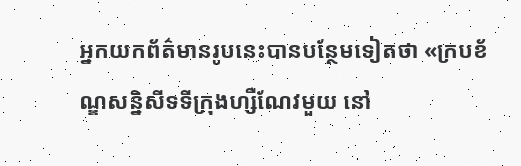អ្នកយកព័ត៌មានរូបនេះបានបន្ថែមទៀតថា «ក្របខ័ណ្ឌសន្និសីទទីក្រុងហ្សឺណែវមួយ នៅ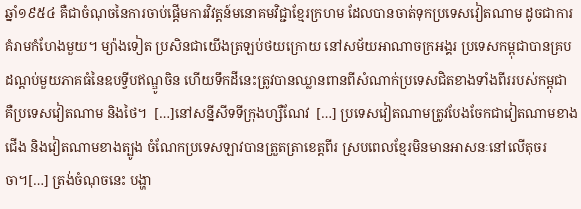ឆ្នាំ១៩៥៤ គឺជាចំណុចនៃការចាប់ផ្តើមការវិវត្តន៍មនោគមវិជ្ជាខ្មែរក្រហម ដែលបានចាត់ទុកប្រទេសវៀតណាម ដូចជាការគំរាមកំហែងមួយ។ ម្យ៉ាងទៀត ប្រសិនជាយើងត្រឡប់ថយក្រោយ នៅសម័យអាណាចក្រអង្គរ ប្រទេសកម្ពុជាបានគ្របដណ្តប់មួយភាគធំនៃឧបទ្វីបឥណ្ឌូចិន ហើយទឹកដីនេះត្រូវបានឈ្លានពានពីសំណាក់ប្រទេសជិតខាងទាំងពីររបស់កម្ពុជា គឺប្រទេសវៀតណាម និងថៃ។  […]នៅសន្នីសីទទីក្រុងហ្សឺណែវ  […] ប្រទេសវៀតណាមត្រូវបែងចែកជាវៀតណាមខាងជើង និងវៀតណាមខាងត្បូង ចំណែកប្រទេសឡាវបានត្រួតត្រាខេត្តពីរ ស្របពេលខ្មែរមិនមានអាសនៈនៅលើតុចរចា។[…] ត្រង់ចំណុចនេះ បង្ហា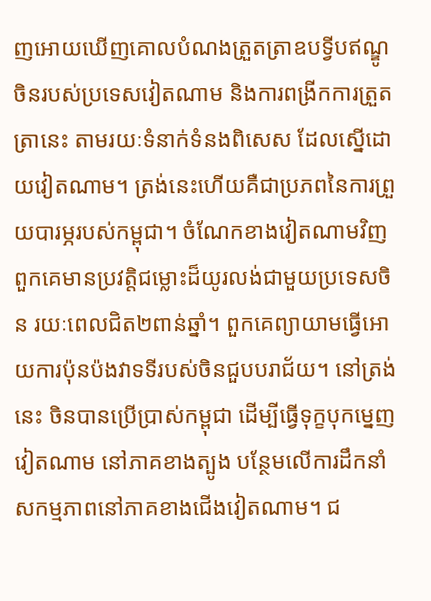ញអោយឃើញគោលបំណងត្រួតត្រាឧបទ្វីបឥណ្ឌូចិនរបស់ប្រទេសវៀតណាម និងការពង្រីកការត្រួតត្រានេះ តាមរយៈទំនាក់ទំនងពិសេស ដែលស្នើដោយវៀតណាម។ ត្រង់នេះហើយគឺជាប្រភពនៃការព្រួយបារម្ភរបស់កម្ពុជា។ ចំណែកខាងវៀតណាមវិញ ពួកគេមានប្រវត្តិជម្លោះដ៏យូរលង់ជាមួយប្រទេសចិន រយៈពេលជិត២ពាន់ឆ្នាំ។ ពួកគេព្យាយាមធ្វើអោយការប៉ុនប៉ងវាទទីរបស់ចិនជួបបរាជ័យ។ នៅត្រង់នេះ ចិនបានប្រើប្រាស់កម្ពុជា ដើម្បីធ្វើទុក្ខបុកម្នេញវៀតណាម នៅភាគខាងត្បូង បន្ថែមលើការដឹកនាំសកម្មភាពនៅភាគខាងជើងវៀតណាម។ ជ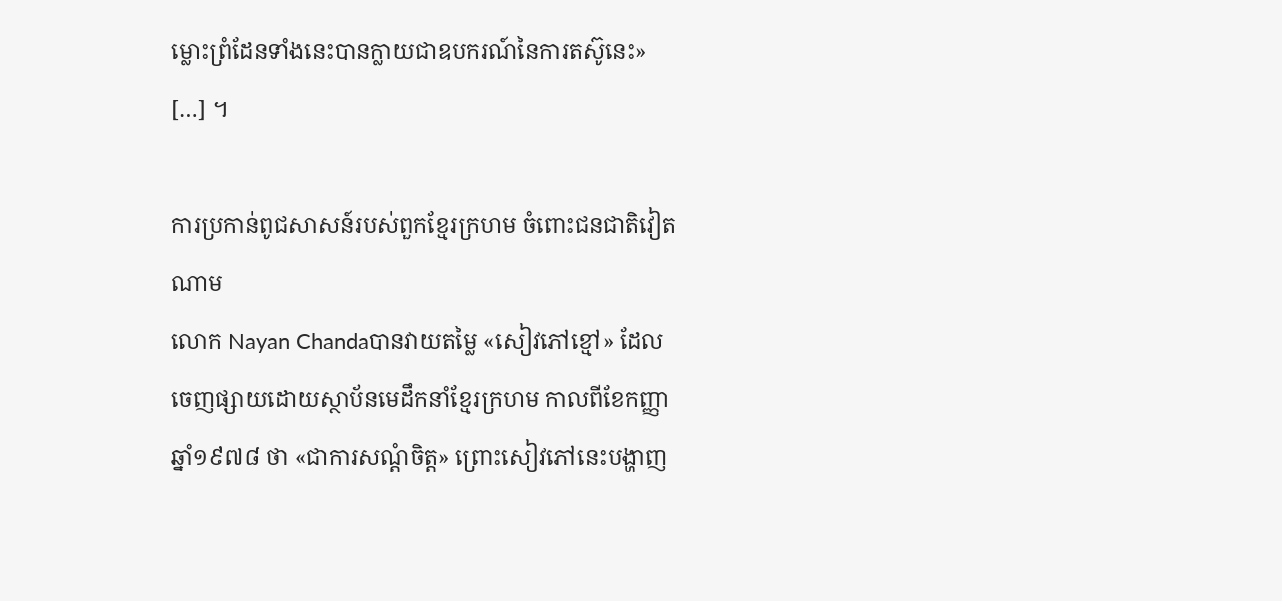ម្លោះព្រំដែនទាំងនេះបានក្លាយជាឧបករណ៍នៃការតស៊ូនេះ» […] ។

ការប្រកាន់ពូជសាសន៍របស់ពួកខ្មែរក្រហម ចំពោះជនជាតិវៀតណាម
លោក Nayan Chandaបានវាយតម្លៃ «សៀវភៅខ្មៅ» ដែលចេញផ្សាយដោយស្ថាប័នមេដឹកនាំខ្មែរក្រហម កាលពីខែកញ្ញា ឆ្នាំ១៩៧៨ ថា «ជាការសណ្តំចិត្ត» ព្រោះសៀវភៅនេះបង្ហាញ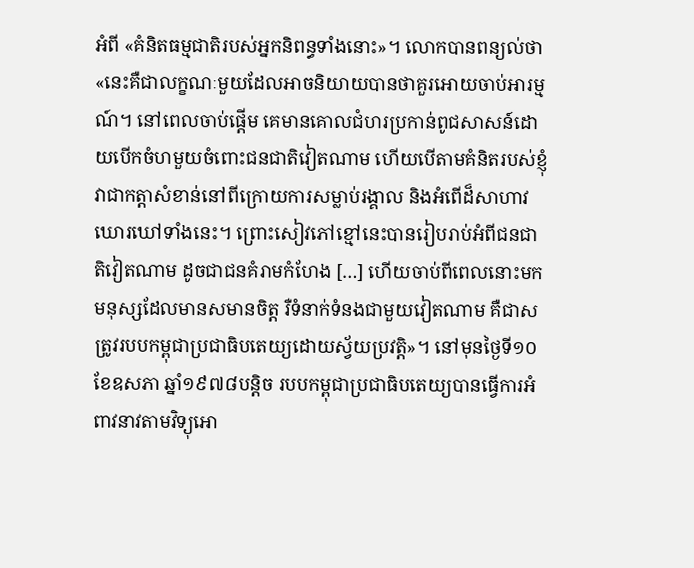អំពី «គំនិតធម្មជាតិរបស់អ្នកនិពន្ធទាំងនោះ»។ លោកបានពន្យល់ថា «នេះគឺជាលក្ខណៈមួយដែលអាចនិយាយបានថាគួរអោយចាប់អារម្មណ៍។ នៅពេលចាប់ផ្តើម គេមានគោលជំហរប្រកាន់ពូជសាសន៍ដោយបើកចំហមួយចំពោះជនជាតិវៀតណាម ហើយបើតាមគំនិតរបស់ខ្ញុំ វាជាកត្តាសំខាន់នៅពីក្រោយការសម្លាប់រង្គាល និងអំពើដ៏សាហាវឃោរឃៅទាំងនេះ។ ព្រោះសៀវភៅខ្មៅនេះបានរៀបរាប់អំពីជនជាតិវៀតណាម ដូចជាជនគំរាមកំហែង […] ហើយចាប់ពីពេលនោះមក មនុស្សដែលមានសមានចិត្ត រឺទំនាក់ទំនងជាមួយវៀតណាម គឺជាសត្រូវរបបកម្ពុជាប្រជាធិបតេយ្យដោយស្វ័យប្រវត្តិ»។ នៅមុនថ្ងៃទី១០ ខែឧសភា ឆ្នាំ១៩៧៨បន្តិច របបកម្ពុជាប្រជាធិបតេយ្យបានធ្វើការអំពាវនាវតាមវិទ្យុអោ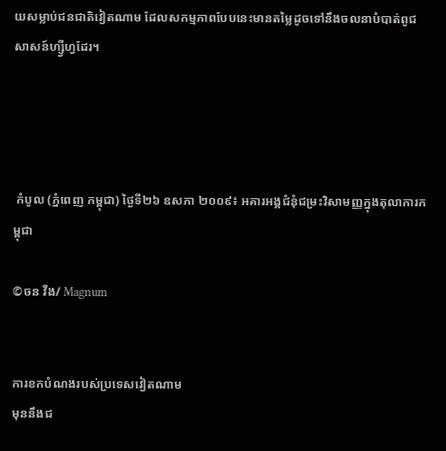យសម្លាប់ជនជាតិវៀតណាម ដែលសកម្មភាពបែបនេះមានតម្លៃដូចទៅនឹងចលនាបំបាត់ពូជសាសន៍ហ្ស្វីហ្វដែរ។




 កំបូល (ភ្នំពេញ កម្ពុជា) ថ្ងៃទី២៦ ឧសភា ២០០៩៖ អគារអង្គជំនុំជម្រះវិសាមញ្ញក្នុងតុលាការកម្ពុជា

©ចន វីង/ Magnum


ការខកបំណងរបស់ប្រទេសវៀតណាម
មុននឹងជ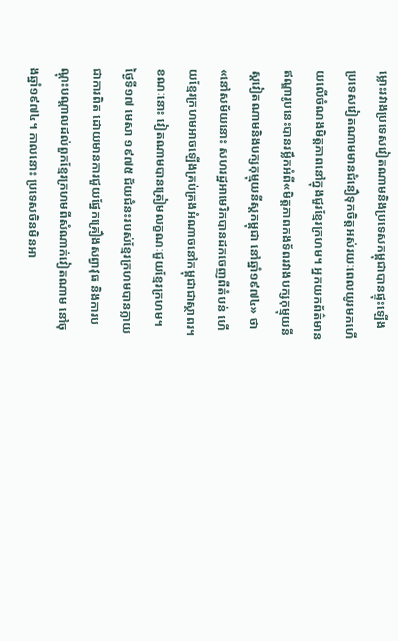ម្លោះរវាងប្រទេសវៀតណាមនិងប្រទេសកម្ពុជាបានផ្ទុះឡើង ប្រទេសវៀតណាមមានជំនឿទុកចិត្តអស់រយៈពេលយូរមកហើយលើចំណងមិត្តភាពនៅក្នុងជួរខ្មែរក្រហម។ អ្នកយកព័ត៌មានឥណ្ឌារូបនេះបានរម្លឹកអំពី«មិត្តភាពកងទ័ពរវាងបក្សកុម្មុយនីស្តវៀតណាមនិងបក្សកុម្មុយនីស្តកម្ពុជា នៅឆ្នាំ១៩៧៤» ថា «នៅសម័យនោះ សហរដ្ឋអាមេរិកបានដកចេញពីតំបន់ ហើយខ្មែរក្រហមអាចឡើងគ្រប់គ្រងអំណាចនៅកម្ពុជាជាស្ថាពរ។ ខណៈនោះ វៀតណាមបានត្រៀមលក្ខណៈជួយខ្មែរក្រហម។ ថ្ងៃទី១៧ មេសា ១៩៧៥ ជ័យជំនះរបស់ខ្មែរក្រហមបានក្លាយជាការពិត ដោយមានការជួយផ្នែកគ្រឿងសព្វាវុធ និងការបណ្តុះបណ្តាលដល់ពួកខ្មែរក្រហមពីសំណាក់វៀតណាម នៅចុងឆ្នាំ១៩៧៤។ កាលនោះ ប្រទេសចិនមិនអា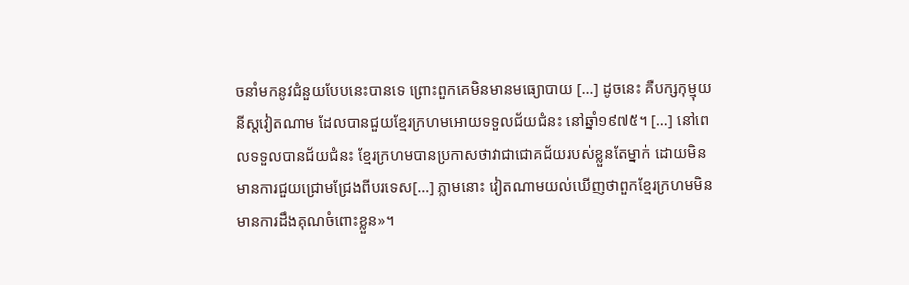ចនាំមកនូវជំនួយបែបនេះបានទេ ព្រោះពួកគេមិនមានមធ្យោបាយ […] ដូចនេះ គឺបក្សកុម្មុយនីស្តវៀតណាម ដែលបានជួយខ្មែរក្រហមអោយទទួលជ័យជំនះ នៅឆ្នាំ១៩៧៥។ […] នៅពេលទទួលបានជ័យជំនះ ខ្មែរក្រហមបានប្រកាសថាវាជាជោគជ័យរបស់ខ្លួនតែម្នាក់ ដោយមិនមានការជួយជ្រោមជ្រែងពីបរទេស[…] ភ្លាមនោះ វៀតណាមយល់ឃើញថាពួកខ្មែរក្រហមមិនមានការដឹងគុណចំពោះខ្លួន»។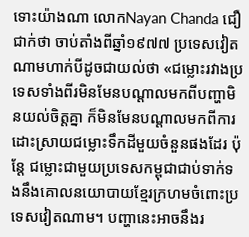ទោះយ៉ាងណា លោកNayan Chanda ជឿជាក់ថា ចាប់តាំងពីឆ្នាំ១៩៧៧ ប្រទេសវៀតណាមហាក់បីដូចជាយល់ថា «ជម្លោះរវាងប្រទេសទាំងពីរមិនមែនបណ្តាលមកពីបញ្ហាមិនយល់ចិត្តគ្នា ក៏មិនមែនបណ្តាលមកពីការដោះស្រាយជម្លោះទឹកដីមួយចំនួនផងដែរ ប៉ុន្តែ ជម្លោះជាមួយប្រទេសកម្ពុជាជាប់ទាក់ទងនឹងគោលនយោបាយខ្មែរក្រហមចំពោះប្រទេសវៀតណាម។ បញ្ហានេះអាចនឹងរ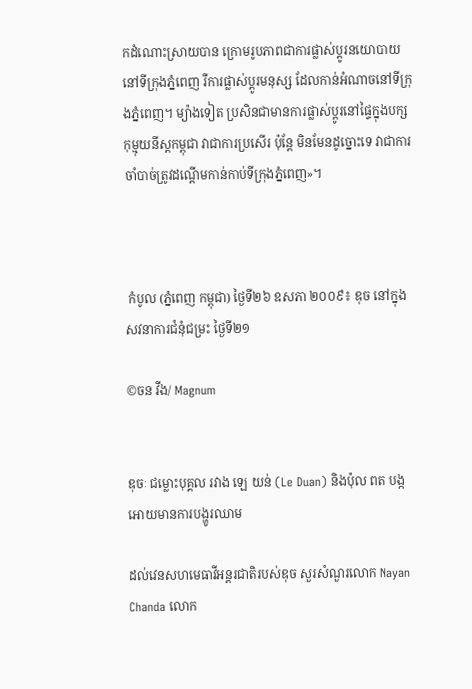កដំណោះស្រាយបាន ក្រោមរូបភាពជាការផ្លាស់ប្តូរនយោបាយនៅទីក្រុងភ្នំពេញ រឺការផ្លាស់ប្តូរមនុស្ស ដែលកាន់អំណាចនៅទីក្រុងភ្នំពេញ។ ម្យ៉ាងទៀត ប្រសិនជាមានការផ្លាស់ប្តូរនៅផ្ទៃក្នុងបក្សកុម្មុយនីស្តកម្ពុជា វាជាការប្រសើរ ប៉ុន្តែ មិនមែនដូច្នោះទេ វាជាការចាំបាច់ត្រូវដណ្តើមកាន់កាប់ទីក្រុងភ្នំពេញ»។



 កំបូល (ភ្នំពេញ កម្ពុជា) ថ្ងៃទី២៦ ឧសភា ២០០៩៖ ឌុច នៅក្នុងសវនាការជំនុំជម្រះ ថ្ងៃទី២១

©ចន វីង/ Magnum


ឌុចៈ ជម្លោះបុគ្គល រវាង ឡេ យន់ (Le Duan) និងប៉ុល ពត បង្កអោយមានការបង្ហូរឈាម

ដល់វេនសហមេធាវីអន្តរជាតិរបស់ឌុច សួរសំណួរលោក Nayan Chanda លោក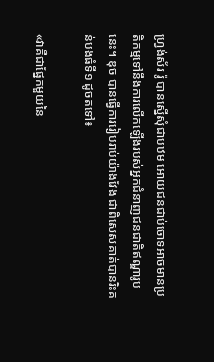ហ្រ្វង់ស័រ រ៉ូ បានស្នើសុំជាបឋម អោយជនជាប់ចោទអាចមានប្រតិកម្មទៅនឹងការលើកឡើងរបស់អ្នកជំនាញជនជាតិឥណ្ឌារូបនេះ។ ឌុច បានធ្វើការរៀបរាប់យ៉ាងវែង ជាពិសេសគាត់បានរិះគន់បងធំទី១ ដូចតទៅ៖

«វាគឺជាផ្នែកមួយនៃ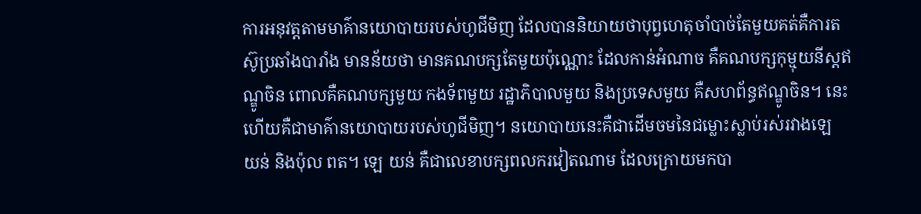ការអនុវត្តតាមមាគ៌ានយោបាយរបស់ហូជីមិញ ដែលបាននិយាយថាបុព្វហេតុចាំបាច់តែមួយគត់គឺការតស៊ូប្រឆាំងបារាំង មានន័យថា មានគណបក្សតែមួយប៉ុណ្ណោះ ដែលកាន់អំណាច គឺគណបក្សកុម្មុយនីស្តឥណ្ឌូចិន ពោលគឺគណបក្សមួយ កងទ័ពមួយ រដ្ឋាភិបាលមួយ និងប្រទេសមួយ គឺសហព័ន្ធឥណ្ឌូចិន។ នេះហើយគឺជាមាគ៌ានយោបាយរបស់ហូជីមិញ។ នយោបាយនេះគឺជាដើមចមនៃជម្លោះស្លាប់រស់រវាងឡេ យន់ និងប៉ុល ពត។ ឡេ យន់ គឺជាលេខាបក្សពលករវៀតណាម ដែលក្រោយមកបា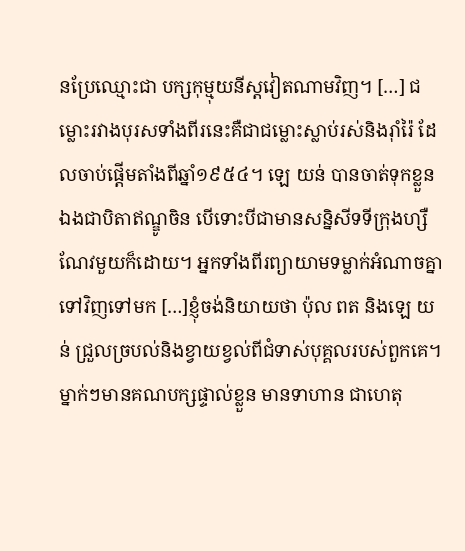នប្រែឈ្មោះជា បក្សកុម្មុយនីស្តវៀតណាមវិញ។ […] ជម្លោះរវាងបុរសទាំងពីរនេះគឺជាជម្លោះស្លាប់រស់និងរ៉ាំរ៉ៃ ដែលចាប់ផ្តើមតាំងពីឆ្នាំ១៩៥៤។ ឡេ យន់ បានចាត់ទុកខ្លួនឯងជាបិតាឥណ្ឌូចិន បើទោះបីជាមានសន្និសីទទីក្រុងហ្សឺណែវមួយក៏ដោយ។ អ្នកទាំងពីរព្យាយាមទម្លាក់អំណាចគ្នាទៅវិញទៅមក […]ខ្ញុំចង់និយាយថា ប៉ុល ពត និងឡេ យន់ ជ្រួលច្របល់និងខ្វាយខ្វល់ពីជំទាស់បុគ្គលរបស់ពួកគេ។ ម្នាក់ៗមានគណបក្សផ្ទាល់ខ្លួន មានទាហាន ជាហេតុ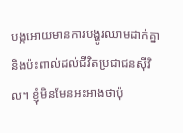បង្កអោយមានការបង្ហូរឈាមដាក់គ្នា និងប៉ះពាល់ដល់ជីវិតប្រជាជនស៊ីវិល។ ខ្ញុំមិនមែនអះអាងថាប៉ុ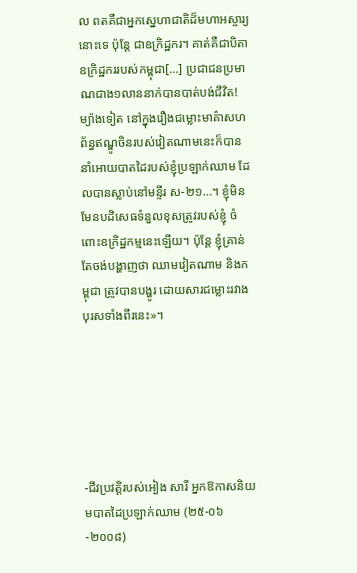ល ពតគឺជាអ្នកសេ្នហាជាតិដ៏មហាអស្ចារ្យនោះទេ ប៉ុន្តែ ជាឧក្រិដ្ឋករ។ គាត់គឺជាបិតាឧក្រិដ្ឋកររបស់កម្ពុជា[…] ប្រជាជនប្រមាណជាង១លាននាក់បានបាត់បង់ជីវិត! ម្យ៉ាងទៀត នៅក្នុងរឿងជម្លោះមាគ៌ាសហព័ន្ធឥណ្ឌូចិនរបស់វៀតណាមនេះក៏បាននាំអោយបាតដៃរបស់ខ្ញុំប្រឡាក់ឈាម ដែលបានស្លាប់នៅមន្ទីរ ស-២១…។ ខ្ញុំមិនមែនបដិសេធទំនួលខុសត្រូវរបស់ខ្ញុំ ចំពោះឧក្រិដ្ឋកម្មនេះឡើយ។ ប៉ុន្តែ ខ្ញុំគ្រាន់តែចង់បង្ហាញថា ឈាមវៀតណាម និងកម្ពុជា ត្រូវបានបង្ហូរ ដោយសារជម្លោះរវាងបុរសទាំងពីរនេះ»។






-ជីវប្រវត្តិរបស់អៀង សារី អ្នកឱកាសនិយមបាតដៃប្រឡាក់ឈាម (២៥-០៦-២០០៨)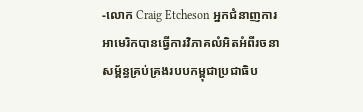-លោក Craig Etcheson អ្នកជំនាញការអាមេរិកបានធ្វើការវិភាគលំអិតអំពីរចនាសម្ព័ន្ធគ្រប់គ្រងរបបកម្ពុជាប្រជាធិប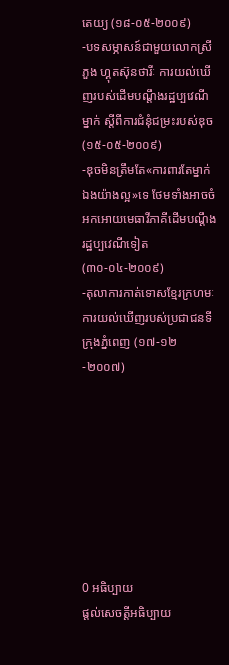តេយ្យ (១៨-០៥-២០០៩)
-បទសម្ភាសន៍ជាមួយលោកស្រី ភួង ហ្គុតស៊ុនថារីៈ ការយល់ឃើញរបស់ដើមបណ្តឹងរដ្ឋប្បវេណីម្នាក់ ស្តីពីការជំនុំជម្រះរបស់ឌុច (១៥-០៥-២០០៩)
-ឌុចមិនត្រឹមតែ«ការពារតែម្នាក់ឯងយ៉ាងល្អ»ទេ ថែមទាំងអាចចំអកអោយមេធាវីភាគីដើមបណ្តឹងរដ្ឋប្បវេណីទៀត
(៣០-០៤-២០០៩)
-តុលាការកាត់ទោសខ្មែរក្រហមៈ ការយល់ឃើញរបស់ប្រជាជនទីក្រុងភ្នំពេញ (១៧-១២-២០០៧)








0 អធិប្បាយ
ផ្តល់សេចត្តីអធិប្បាយ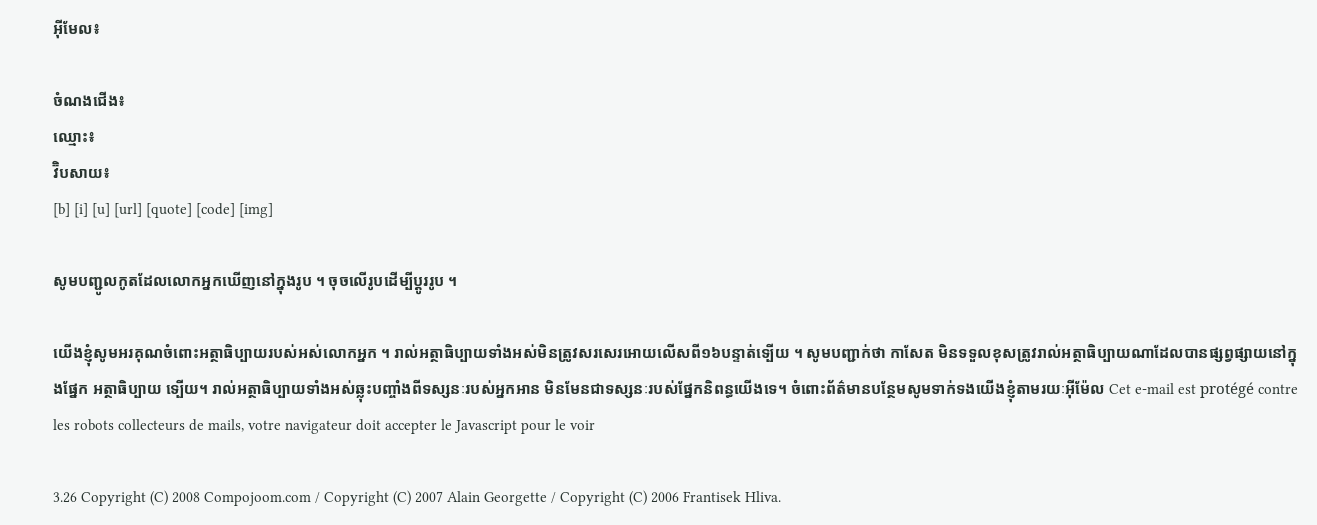អ៊ីមែល៖

ចំណងជើង៖
ឈ្មោះ៖
វ៊ិបសាយ៖
[b] [i] [u] [url] [quote] [code] [img]

សូមបញ្ជូលកូតដែលលោកអ្នកឃើញនៅក្នុងរូប ។ ចុចលើរូបដើម្បីប្តូររូប ។

យើងខ្ញុំសូមអរគុណចំពោះអត្ថាធិប្បាយរបស់អស់លោកអ្នក ។ រាល់អត្ថាធិប្បាយទាំងអស់មិនត្រូវសរសេរអោយលើសពី១៦បន្ទាត់ទ្បើយ ។ សូមបញ្ជាក់ថា កាសែត មិនទទួលខុសត្រូវរាល់អត្ថាធិប្បាយណាដែលបានផ្សព្វផ្សាយនៅក្នុងផ្នែក អត្ថាធិប្បាយ ទ្បើយ។ រាល់អត្ថាធិប្បាយទាំងអស់ឆ្លុះបញ្ចាំងពីទស្សនៈរបស់អ្នកអាន មិនមែនជាទស្សនៈរបស់ផ្នែកនិពន្ធយើងទេ។ ចំពោះព័ត៌មានបន្ថែមសូមទាក់ទងយើងខ្ញុំតាមរយៈអ៊ីម៉ែល Cet e-mail est protégé contre les robots collecteurs de mails, votre navigateur doit accepter le Javascript pour le voir

3.26 Copyright (C) 2008 Compojoom.com / Copyright (C) 2007 Alain Georgette / Copyright (C) 2006 Frantisek Hliva.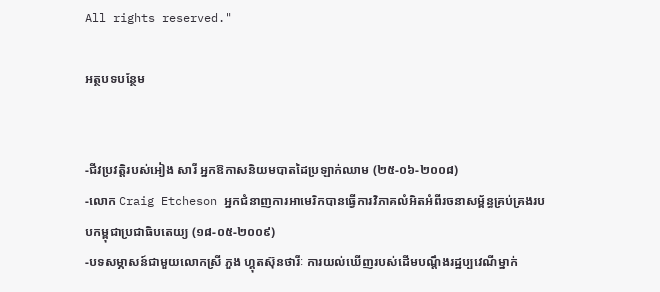All rights reserved."

អត្ថបទបន្ថែម


-ជីវប្រវត្តិរបស់អៀង សារី អ្នកឱកាសនិយមបាតដៃប្រឡាក់ឈាម (២៥-០៦-២០០៨)
-លោក Craig Etcheson អ្នកជំនាញការអាមេរិកបានធ្វើការវិភាគលំអិតអំពីរចនាសម្ព័ន្ធគ្រប់គ្រងរបបកម្ពុជាប្រជាធិបតេយ្យ (១៨-០៥-២០០៩)
-បទសម្ភាសន៍ជាមួយលោកស្រី ភួង ហ្គុតស៊ុនថារីៈ ការយល់ឃើញរបស់ដើមបណ្តឹងរដ្ឋប្បវេណីម្នាក់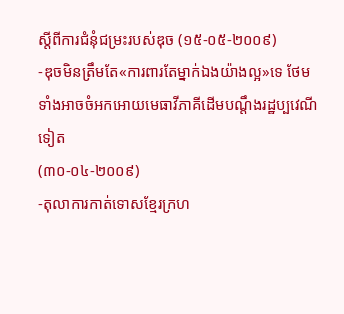ស្តីពីការជំនុំជម្រះរបស់ឌុច (១៥-០៥-២០០៩)
-ឌុចមិនត្រឹមតែ«ការពារតែម្នាក់ឯងយ៉ាងល្អ»ទេ ថែមទាំងអាចចំអកអោយមេធាវីភាគីដើមបណ្តឹងរដ្ឋប្បវេណីទៀត
(៣០-០៤-២០០៩)
-តុលាការកាត់ទោសខ្មែរក្រហ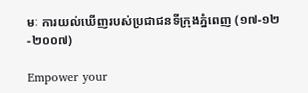មៈ ការយល់ឃើញរបស់ប្រជាជនទីក្រុងភ្នំពេញ (១៧-១២-២០០៧)

Empower your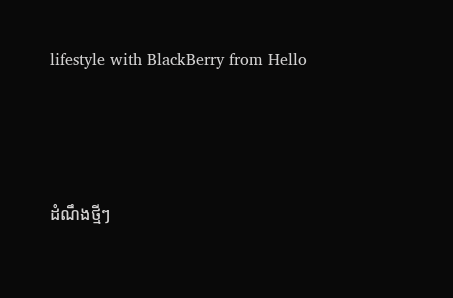lifestyle with BlackBerry from Hello




ដំណឹងថ្មីៗ